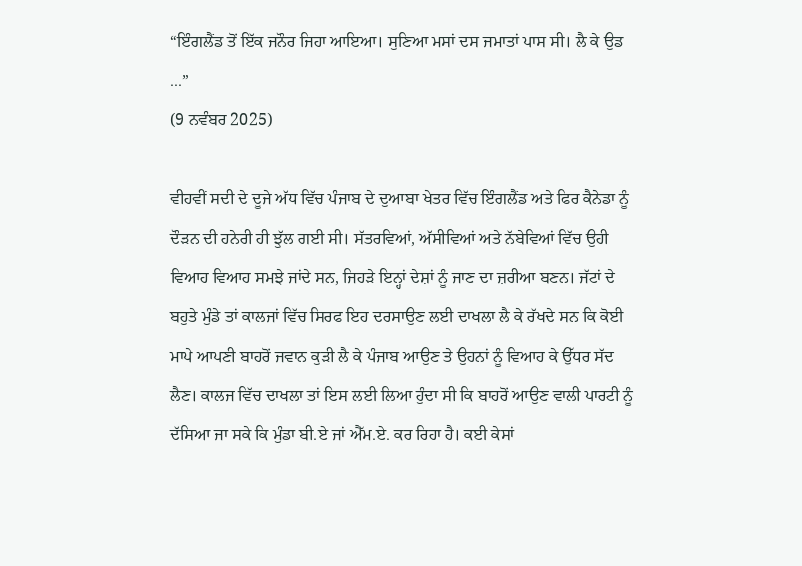“ਇੰਗਲੈਂਡ ਤੋਂ ਇੱਕ ਜਨੌਰ ਜਿਹਾ ਆਇਆ। ਸੁਣਿਆ ਮਸਾਂ ਦਸ ਜਮਾਤਾਂ ਪਾਸ ਸੀ। ਲੈ ਕੇ ਉਡ ...”
(9 ਨਵੰਬਰ 2025)

ਵੀਹਵੀਂ ਸਦੀ ਦੇ ਦੂਜੇ ਅੱਧ ਵਿੱਚ ਪੰਜਾਬ ਦੇ ਦੁਆਬਾ ਖੇਤਰ ਵਿੱਚ ਇੰਗਲੈਂਡ ਅਤੇ ਫਿਰ ਕੈਨੇਡਾ ਨੂੰ ਦੌੜਨ ਦੀ ਹਨੇਰੀ ਹੀ ਝੁੱਲ ਗਈ ਸੀ। ਸੱਤਰਵਿਆਂ, ਅੱਸੀਵਿਆਂ ਅਤੇ ਨੱਬੇਵਿਆਂ ਵਿੱਚ ਉਹੀ ਵਿਆਹ ਵਿਆਹ ਸਮਝੇ ਜਾਂਦੇ ਸਨ, ਜਿਹੜੇ ਇਨ੍ਹਾਂ ਦੇਸ਼ਾਂ ਨੂੰ ਜਾਣ ਦਾ ਜ਼ਰੀਆ ਬਣਨ। ਜੱਟਾਂ ਦੇ ਬਹੁਤੇ ਮੁੰਡੇ ਤਾਂ ਕਾਲਜਾਂ ਵਿੱਚ ਸਿਰਫ ਇਹ ਦਰਸਾਉਣ ਲਈ ਦਾਖਲਾ ਲੈ ਕੇ ਰੱਖਦੇ ਸਨ ਕਿ ਕੋਈ ਮਾਪੇ ਆਪਣੀ ਬਾਹਰੋਂ ਜਵਾਨ ਕੁੜੀ ਲੈ ਕੇ ਪੰਜਾਬ ਆਉਣ ਤੇ ਉਹਨਾਂ ਨੂੰ ਵਿਆਹ ਕੇ ਉੱਧਰ ਸੱਦ ਲੈਣ। ਕਾਲਜ ਵਿੱਚ ਦਾਖਲਾ ਤਾਂ ਇਸ ਲਈ ਲਿਆ ਹੁੰਦਾ ਸੀ ਕਿ ਬਾਹਰੋਂ ਆਉਣ ਵਾਲੀ ਪਾਰਟੀ ਨੂੰ ਦੱਸਿਆ ਜਾ ਸਕੇ ਕਿ ਮੁੰਡਾ ਬੀ.ਏ ਜਾਂ ਐੱਮ.ਏ. ਕਰ ਰਿਹਾ ਹੈ। ਕਈ ਕੇਸਾਂ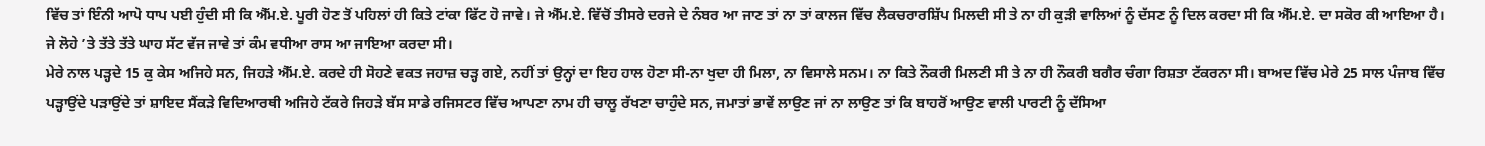ਵਿੱਚ ਤਾਂ ਇੰਨੀ ਆਪੋ ਧਾਪ ਪਈ ਹੁੰਦੀ ਸੀ ਕਿ ਐੱਮ.ਏ. ਪੂਰੀ ਹੋਣ ਤੋਂ ਪਹਿਲਾਂ ਹੀ ਕਿਤੇ ਟਾਂਕਾ ਫਿੱਟ ਹੋ ਜਾਵੇ। ਜੇ ਐੱਮ.ਏ. ਵਿੱਚੋਂ ਤੀਸਰੇ ਦਰਜੇ ਦੇ ਨੰਬਰ ਆ ਜਾਣ ਤਾਂ ਨਾ ਤਾਂ ਕਾਲਜ ਵਿੱਚ ਲੈਕਚਰਾਰਸ਼ਿੱਪ ਮਿਲਦੀ ਸੀ ਤੇ ਨਾ ਹੀ ਕੁੜੀ ਵਾਲਿਆਂ ਨੂੰ ਦੱਸਣ ਨੂੰ ਦਿਲ ਕਰਦਾ ਸੀ ਕਿ ਐੱਮ.ਏ. ਦਾ ਸਕੋਰ ਕੀ ਆਇਆ ਹੈ। ਜੇ ਲੋਹੇ ’ਤੇ ਤੱਤੇ ਤੱਤੇ ਘਾਹ ਸੱਟ ਵੱਜ ਜਾਵੇ ਤਾਂ ਕੰਮ ਵਧੀਆ ਰਾਸ ਆ ਜਾਇਆ ਕਰਦਾ ਸੀ।
ਮੇਰੇ ਨਾਲ ਪੜ੍ਹਦੇ 15 ਕੁ ਕੇਸ ਅਜਿਹੇ ਸਨ, ਜਿਹੜੇ ਐੱਮ.ਏ. ਕਰਦੇ ਹੀ ਸੋਹਣੇ ਵਕਤ ਜਹਾਜ਼ ਚੜ੍ਹ ਗਏ, ਨਹੀਂ ਤਾਂ ਉਨ੍ਹਾਂ ਦਾ ਇਹ ਹਾਲ ਹੋਣਾ ਸੀ-ਨਾ ਖੁਦਾ ਹੀ ਮਿਲਾ, ਨਾ ਵਿਸਾਲੇ ਸਨਮ। ਨਾ ਕਿਤੇ ਨੌਕਰੀ ਮਿਲਣੀ ਸੀ ਤੇ ਨਾ ਹੀ ਨੌਕਰੀ ਬਗੈਰ ਚੰਗਾ ਰਿਸ਼ਤਾ ਟੱਕਰਨਾ ਸੀ। ਬਾਅਦ ਵਿੱਚ ਮੇਰੇ 25 ਸਾਲ ਪੰਜਾਬ ਵਿੱਚ ਪੜ੍ਹਾਉਂਦੇ ਪੜਾਉਂਦੇ ਤਾਂ ਸ਼ਾਇਦ ਸੈਂਕੜੇ ਵਿਦਿਆਰਥੀ ਅਜਿਹੇ ਟੱਕਰੇ ਜਿਹੜੇ ਬੱਸ ਸਾਡੇ ਰਜਿਸਟਰ ਵਿੱਚ ਆਪਣਾ ਨਾਮ ਹੀ ਚਾਲੂ ਰੱਖਣਾ ਚਾਹੁੰਦੇ ਸਨ, ਜਮਾਤਾਂ ਭਾਵੇਂ ਲਾਉਣ ਜਾਂ ਨਾ ਲਾਉਣ ਤਾਂ ਕਿ ਬਾਹਰੋਂ ਆਉਣ ਵਾਲੀ ਪਾਰਟੀ ਨੂੰ ਦੱਸਿਆ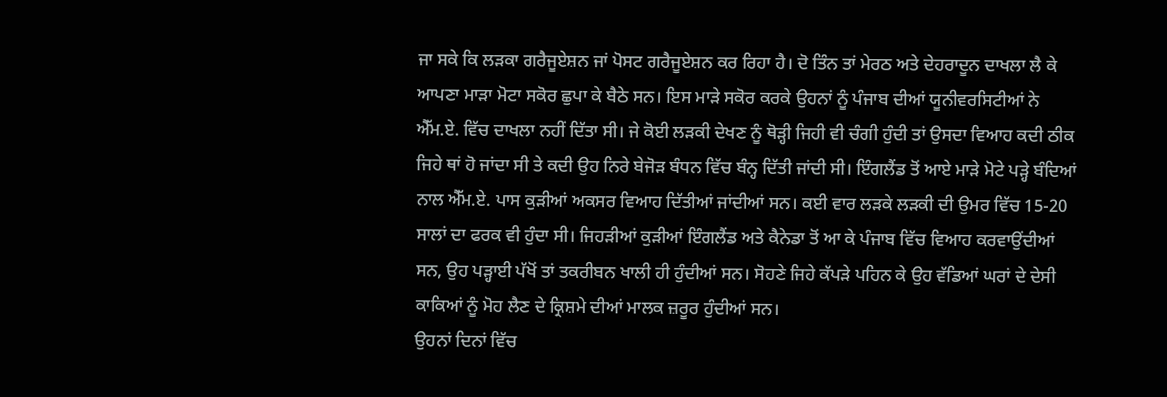ਜਾ ਸਕੇ ਕਿ ਲੜਕਾ ਗਰੈਜੂਏਸ਼ਨ ਜਾਂ ਪੋਸਟ ਗਰੈਜੂਏਸ਼ਨ ਕਰ ਰਿਹਾ ਹੈ। ਦੋ ਤਿੰਨ ਤਾਂ ਮੇਰਠ ਅਤੇ ਦੇਹਰਾਦੂਨ ਦਾਖਲਾ ਲੈ ਕੇ ਆਪਣਾ ਮਾੜਾ ਮੋਟਾ ਸਕੋਰ ਛੁਪਾ ਕੇ ਬੈਠੇ ਸਨ। ਇਸ ਮਾੜੇ ਸਕੋਰ ਕਰਕੇ ਉਹਨਾਂ ਨੂੰ ਪੰਜਾਬ ਦੀਆਂ ਯੂਨੀਵਰਸਿਟੀਆਂ ਨੇ ਐੱਮ.ਏ. ਵਿੱਚ ਦਾਖਲਾ ਨਹੀਂ ਦਿੱਤਾ ਸੀ। ਜੇ ਕੋਈ ਲੜਕੀ ਦੇਖਣ ਨੂੰ ਥੋੜ੍ਹੀ ਜਿਹੀ ਵੀ ਚੰਗੀ ਹੁੰਦੀ ਤਾਂ ਉਸਦਾ ਵਿਆਹ ਕਦੀ ਠੀਕ ਜਿਹੇ ਥਾਂ ਹੋ ਜਾਂਦਾ ਸੀ ਤੇ ਕਦੀ ਉਹ ਨਿਰੇ ਬੇਜੋੜ ਬੰਧਨ ਵਿੱਚ ਬੰਨ੍ਹ ਦਿੱਤੀ ਜਾਂਦੀ ਸੀ। ਇੰਗਲੈਂਡ ਤੋਂ ਆਏ ਮਾੜੇ ਮੋਟੇ ਪੜ੍ਹੇ ਬੰਦਿਆਂ ਨਾਲ ਐੱਮ.ਏ. ਪਾਸ ਕੁੜੀਆਂ ਅਕਸਰ ਵਿਆਹ ਦਿੱਤੀਆਂ ਜਾਂਦੀਆਂ ਸਨ। ਕਈ ਵਾਰ ਲੜਕੇ ਲੜਕੀ ਦੀ ਉਮਰ ਵਿੱਚ 15-20 ਸਾਲਾਂ ਦਾ ਫਰਕ ਵੀ ਹੁੰਦਾ ਸੀ। ਜਿਹੜੀਆਂ ਕੁੜੀਆਂ ਇੰਗਲੈਂਡ ਅਤੇ ਕੈਨੇਡਾ ਤੋਂ ਆ ਕੇ ਪੰਜਾਬ ਵਿੱਚ ਵਿਆਹ ਕਰਵਾਉਂਦੀਆਂ ਸਨ, ਉਹ ਪੜ੍ਹਾਈ ਪੱਖੋਂ ਤਾਂ ਤਕਰੀਬਨ ਖਾਲੀ ਹੀ ਹੁੰਦੀਆਂ ਸਨ। ਸੋਹਣੇ ਜਿਹੇ ਕੱਪੜੇ ਪਹਿਨ ਕੇ ਉਹ ਵੱਡਿਆਂ ਘਰਾਂ ਦੇ ਦੇਸੀ ਕਾਕਿਆਂ ਨੂੰ ਮੋਹ ਲੈਣ ਦੇ ਕ੍ਰਿਸ਼ਮੇ ਦੀਆਂ ਮਾਲਕ ਜ਼ਰੂਰ ਹੁੰਦੀਆਂ ਸਨ।
ਉਹਨਾਂ ਦਿਨਾਂ ਵਿੱਚ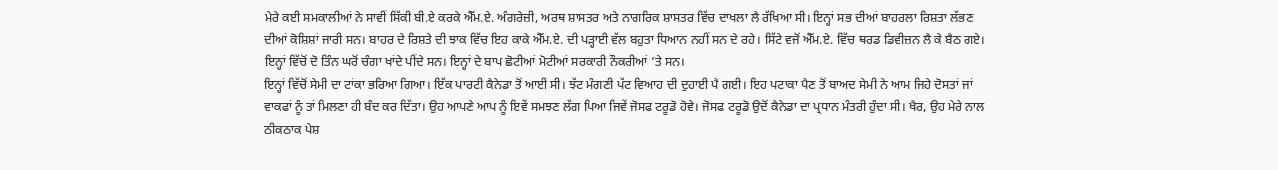ਮੇਰੇ ਕਈ ਸਮਕਾਲੀਆਂ ਨੇ ਸਾਵੀਂ ਸਿੱਕੀ ਬੀ.ਏ ਕਰਕੇ ਐੱਮ.ਏ. ਅੰਗਰੇਜ਼ੀ, ਅਰਥ ਸ਼ਾਸਤਰ ਅਤੇ ਨਾਗਰਿਕ ਸ਼ਾਸਤਰ ਵਿੱਚ ਦਾਖਲਾ ਲੈ ਰੱਖਿਆ ਸੀ। ਇਨ੍ਹਾਂ ਸਭ ਦੀਆਂ ਬਾਹਰਲਾ ਰਿਸ਼ਤਾ ਲੱਭਣ ਦੀਆਂ ਕੋਸ਼ਿਸ਼ਾਂ ਜਾਰੀ ਸਨ। ਬਾਹਰ ਦੇ ਰਿਸ਼ਤੇ ਦੀ ਝਾਕ ਵਿੱਚ ਇਹ ਕਾਕੇ ਐੱਮ.ਏ. ਦੀ ਪੜ੍ਹਾਈ ਵੱਲ ਬਹੁਤਾ ਧਿਆਨ ਨਹੀਂ ਸਨ ਦੇ ਰਹੇ। ਸਿੱਟੇ ਵਜੋਂ ਐੱਮ.ਏ. ਵਿੱਚ ਥਰਡ ਡਿਵੀਜ਼ਨ ਲੈ ਕੇ ਬੈਠ ਗਏ। ਇਨ੍ਹਾਂ ਵਿੱਚੋਂ ਦੋ ਤਿੰਨ ਘਰੋਂ ਚੰਗਾ ਖਾਂਦੇ ਪੀਂਦੇ ਸਨ। ਇਨ੍ਹਾਂ ਦੇ ਬਾਪ ਛੋਟੀਆਂ ਮੋਟੀਆਂ ਸਰਕਾਰੀ ਨੌਕਰੀਆਂ ’ਤੇ ਸਨ।
ਇਨ੍ਹਾਂ ਵਿੱਚੋਂ ਸੇਮੀ ਦਾ ਟਾਂਕਾ ਭਰਿਆ ਗਿਆ। ਇੱਕ ਪਾਰਟੀ ਕੈਨੇਡਾ ਤੋਂ ਆਈ ਸੀ। ਝੱਟ ਮੰਗਣੀ ਪੱਟ ਵਿਆਹ ਦੀ ਦੁਹਾਈ ਪੈ ਗਈ। ਇਹ ਪਟਾਕਾ ਪੈਣ ਤੋਂ ਬਾਅਦ ਸੇਮੀ ਨੇ ਆਮ ਜਿਹੇ ਦੋਸਤਾਂ ਜਾਂ ਵਾਕਫਾਂ ਨੂੰ ਤਾਂ ਮਿਲਣਾ ਹੀ ਬੰਦ ਕਰ ਦਿੱਤਾ। ਉਹ ਆਪਣੇ ਆਪ ਨੂੰ ਇਵੇਂ ਸਮਝਣ ਲੱਗ ਪਿਆ ਜਿਵੇਂ ਜੋਸਫ ਟਰੂਡੋ ਹੋਵੇ। ਜੋਸਫ ਟਰੂਡੋ ਉਦੋਂ ਕੈਨੇਡਾ ਦਾ ਪ੍ਰਧਾਨ ਮੰਤਰੀ ਹੁੰਦਾ ਸੀ। ਖੈਰ, ਉਹ ਮੇਰੇ ਨਾਲ ਠੀਕਠਾਕ ਪੇਸ਼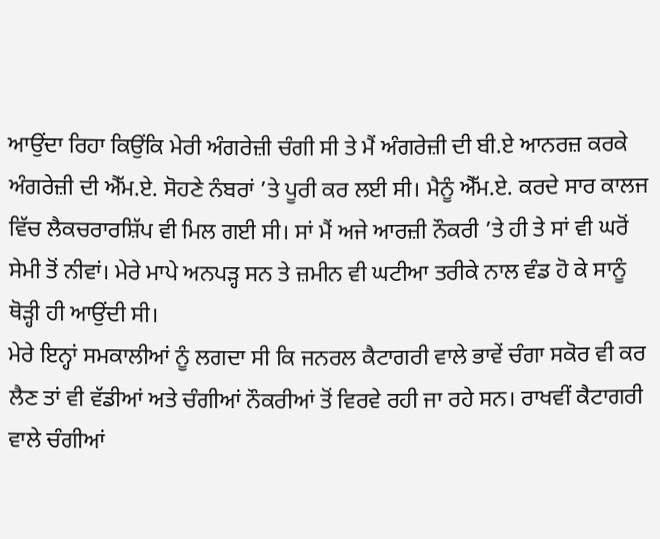ਆਉਂਦਾ ਰਿਹਾ ਕਿਉਂਕਿ ਮੇਰੀ ਅੰਗਰੇਜ਼ੀ ਚੰਗੀ ਸੀ ਤੇ ਮੈਂ ਅੰਗਰੇਜ਼ੀ ਦੀ ਬੀ.ਏ ਆਨਰਜ਼ ਕਰਕੇ ਅੰਗਰੇਜ਼ੀ ਦੀ ਐੱਮ.ਏ. ਸੋਹਣੇ ਨੰਬਰਾਂ ’ਤੇ ਪੂਰੀ ਕਰ ਲਈ ਸੀ। ਮੈਨੂੰ ਐੱਮ.ਏ. ਕਰਦੇ ਸਾਰ ਕਾਲਜ ਵਿੱਚ ਲੈਕਚਰਾਰਸ਼ਿੱਪ ਵੀ ਮਿਲ ਗਈ ਸੀ। ਸਾਂ ਮੈਂ ਅਜੇ ਆਰਜ਼ੀ ਨੌਕਰੀ ’ਤੇ ਹੀ ਤੇ ਸਾਂ ਵੀ ਘਰੋਂ ਸੇਮੀ ਤੋਂ ਨੀਵਾਂ। ਮੇਰੇ ਮਾਪੇ ਅਨਪੜ੍ਹ ਸਨ ਤੇ ਜ਼ਮੀਨ ਵੀ ਘਟੀਆ ਤਰੀਕੇ ਨਾਲ ਵੰਡ ਹੋ ਕੇ ਸਾਨੂੰ ਥੋੜ੍ਹੀ ਹੀ ਆਉਂਦੀ ਸੀ।
ਮੇਰੇ ਇਨ੍ਹਾਂ ਸਮਕਾਲੀਆਂ ਨੂੰ ਲਗਦਾ ਸੀ ਕਿ ਜਨਰਲ ਕੈਟਾਗਰੀ ਵਾਲੇ ਭਾਵੇਂ ਚੰਗਾ ਸਕੋਰ ਵੀ ਕਰ ਲੈਣ ਤਾਂ ਵੀ ਵੱਡੀਆਂ ਅਤੇ ਚੰਗੀਆਂ ਨੌਕਰੀਆਂ ਤੋਂ ਵਿਰਵੇ ਰਹੀ ਜਾ ਰਹੇ ਸਨ। ਰਾਖਵੀਂ ਕੈਟਾਗਰੀ ਵਾਲੇ ਚੰਗੀਆਂ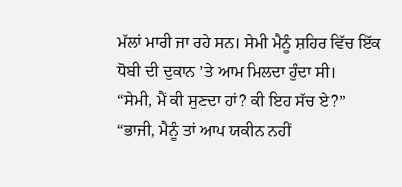ਮੱਲਾਂ ਮਾਰੀ ਜਾ ਰਹੇ ਸਨ। ਸੇਮੀ ਮੈਨੂੰ ਸ਼ਹਿਰ ਵਿੱਚ ਇੱਕ ਧੋਬੀ ਦੀ ਦੁਕਾਨ ’ਤੇ ਆਮ ਮਿਲਦਾ ਹੁੰਦਾ ਸੀ।
“ਸੇਮੀ, ਮੈਂ ਕੀ ਸੁਣਦਾ ਹਾਂ? ਕੀ ਇਹ ਸੱਚ ਏ?”
“ਭਾਜੀ, ਮੈਨੂੰ ਤਾਂ ਆਪ ਯਕੀਨ ਨਹੀਂ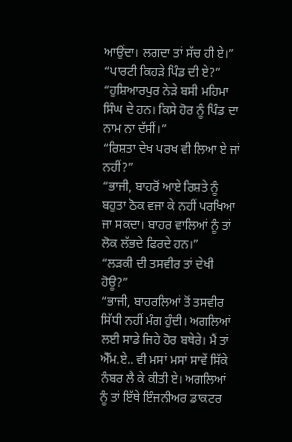ਆਉਂਦਾ। ਲਗਦਾ ਤਾਂ ਸੱਚ ਹੀ ਏ।”
“ਪਾਰਟੀ ਕਿਹੜੇ ਪਿੰਡ ਦੀ ਏ?”
“ਹੁਸ਼ਿਆਰਪੁਰ ਨੇੜੇ ਬਸੀ ਮਹਿਮਾ ਸਿੰਘ ਦੇ ਹਨ। ਕਿਸੇ ਹੋਰ ਨੂੰ ਪਿੰਡ ਦਾ ਨਾਮ ਨਾ ਦੱਸੀਂ।”
“ਰਿਸ਼ਤਾ ਦੇਖ ਪਰਖ ਵੀ ਲਿਆ ਏ ਜਾਂ ਨਹੀਂ?”
“ਭਾਜੀ, ਬਾਹਰੋਂ ਆਏ ਰਿਸ਼ਤੇ ਨੂੰ ਬਹੁਤਾ ਠੋਕ ਵਜਾ ਕੇ ਨਹੀਂ ਪਰਖਿਆ ਜਾ ਸਕਦਾ। ਬਾਹਰ ਵਾਲਿਆਂ ਨੂੰ ਤਾਂ ਲੋਕ ਲੱਭਦੇ ਫਿਰਦੇ ਹਨ।”
“ਲੜਕੀ ਦੀ ਤਸਵੀਰ ਤਾਂ ਦੇਖੀ ਹੋਊ?”
“ਭਾਜੀ, ਬਾਹਰਲਿਆਂ ਤੋਂ ਤਸਵੀਰ ਸਿੱਧੀ ਨਹੀਂ ਮੰਗ ਹੁੰਦੀ। ਅਗਲਿਆਂ ਲਈ ਸਾਡੇ ਜਿਹੇ ਹੋਰ ਬਥੇਰੇ। ਮੈਂ ਤਾਂ ਐੱਮ.ਏ.. ਵੀ ਮਸਾਂ ਮਸਾਂ ਸਾਵੇਂ ਸਿੱਕੇ ਨੰਬਰ ਲੈ ਕੇ ਕੀਤੀ ਏ। ਅਗਲਿਆਂ ਨੂੰ ਤਾਂ ਇੱਥੇ ਇੰਜਨੀਅਰ ਡਾਕਟਰ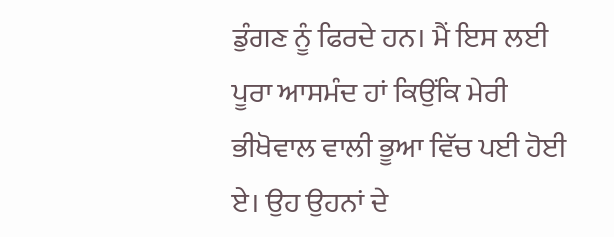ਡੁੰਗਣ ਨੂੰ ਫਿਰਦੇ ਹਨ। ਮੈਂ ਇਸ ਲਈ ਪੂਰਾ ਆਸਮੰਦ ਹਾਂ ਕਿਉਂਕਿ ਮੇਰੀ ਭੀਖੋਵਾਲ ਵਾਲੀ ਭੂਆ ਵਿੱਚ ਪਈ ਹੋਈ ਏ। ਉਹ ਉਹਨਾਂ ਦੇ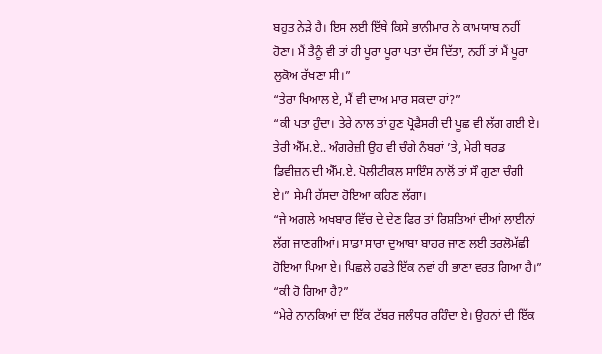ਬਹੁਤ ਨੇੜੇ ਹੈ। ਇਸ ਲਈ ਇੱਥੇ ਕਿਸੇ ਭਾਨੀਮਾਰ ਨੇ ਕਾਮਯਾਬ ਨਹੀਂ ਹੋਣਾ। ਮੈਂ ਤੈਨੂੰ ਵੀ ਤਾਂ ਹੀ ਪੂਰਾ ਪੂਰਾ ਪਤਾ ਦੱਸ ਦਿੱਤਾ, ਨਹੀਂ ਤਾਂ ਮੈਂ ਪੂਰਾ ਲੁਕੋਅ ਰੱਖਣਾ ਸੀ।”
“ਤੇਰਾ ਖਿਆਲ ਏ, ਮੈਂ ਵੀ ਦਾਅ ਮਾਰ ਸਕਦਾ ਹਾਂ?”
“ਕੀ ਪਤਾ ਹੁੰਦਾ। ਤੇਰੇ ਨਾਲ ਤਾਂ ਹੁਣ ਪ੍ਰੋਫੈਸਰੀ ਦੀ ਪੂਛ ਵੀ ਲੱਗ ਗਈ ਏ। ਤੇਰੀ ਐੱਮ.ਏ.. ਅੰਗਰੇਜ਼ੀ ਉਹ ਵੀ ਚੰਗੇ ਨੰਬਰਾਂ ’ਤੇ, ਮੇਰੀ ਥਰਡ ਡਿਵੀਜ਼ਨ ਦੀ ਐੱਮ.ਏ. ਪੋਲੀਟੀਕਲ ਸਾਇੰਸ ਨਾਲੋਂ ਤਾਂ ਸੌ ਗੁਣਾ ਚੰਗੀ ਏ।” ਸੇਮੀ ਹੱਸਦਾ ਹੋਇਆ ਕਹਿਣ ਲੱਗਾ।
“ਜੇ ਅਗਲੇ ਅਖਬਾਰ ਵਿੱਚ ਦੇ ਦੇਣ ਫਿਰ ਤਾਂ ਰਿਸ਼ਤਿਆਂ ਦੀਆਂ ਲਾਈਨਾਂ ਲੱਗ ਜਾਣਗੀਆਂ। ਸਾਡਾ ਸਾਰਾ ਦੁਆਬਾ ਬਾਹਰ ਜਾਣ ਲਈ ਤਰਲੋਮੱਛੀ ਹੋਇਆ ਪਿਆ ਏ। ਪਿਛਲੇ ਹਫਤੇ ਇੱਕ ਨਵਾਂ ਹੀ ਭਾਣਾ ਵਰਤ ਗਿਆ ਹੈ।”
“ਕੀ ਹੋ ਗਿਆ ਹੈ?”
“ਮੇਰੇ ਨਾਨਕਿਆਂ ਦਾ ਇੱਕ ਟੱਬਰ ਜਲੰਧਰ ਰਹਿੰਦਾ ਏ। ਉਹਨਾਂ ਦੀ ਇੱਕ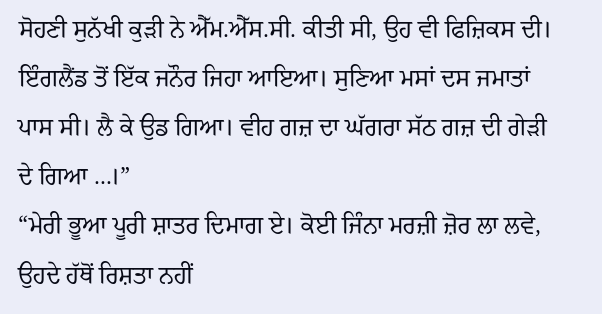ਸੋਹਣੀ ਸੁਨੱਖੀ ਕੁੜੀ ਨੇ ਐੱਮ.ਐੱਸ.ਸੀ. ਕੀਤੀ ਸੀ, ਉਹ ਵੀ ਫਿਜ਼ਿਕਸ ਦੀ। ਇੰਗਲੈਂਡ ਤੋਂ ਇੱਕ ਜਨੌਰ ਜਿਹਾ ਆਇਆ। ਸੁਣਿਆ ਮਸਾਂ ਦਸ ਜਮਾਤਾਂ ਪਾਸ ਸੀ। ਲੈ ਕੇ ਉਡ ਗਿਆ। ਵੀਹ ਗਜ਼ ਦਾ ਘੱਗਰਾ ਸੱਠ ਗਜ਼ ਦੀ ਗੇੜੀ ਦੇ ਗਿਆ ...।”
“ਮੇਰੀ ਭੂਆ ਪੂਰੀ ਸ਼ਾਤਰ ਦਿਮਾਗ ਏ। ਕੋਈ ਜਿੰਨਾ ਮਰਜ਼ੀ ਜ਼ੋਰ ਲਾ ਲਵੇ, ਉਹਦੇ ਹੱਥੋਂ ਰਿਸ਼ਤਾ ਨਹੀਂ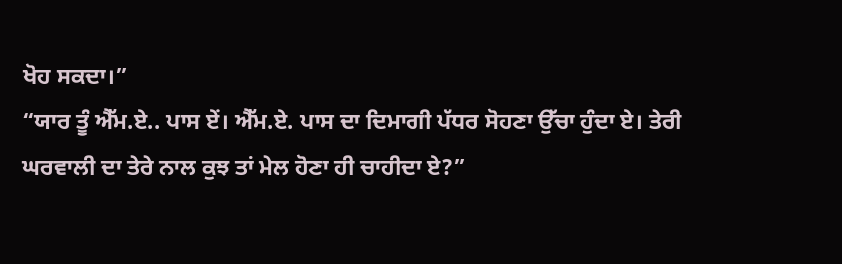ਖੋਹ ਸਕਦਾ।”
“ਯਾਰ ਤੂੰ ਐੱਮ.ਏ.. ਪਾਸ ਏਂ। ਐੱਮ.ਏ. ਪਾਸ ਦਾ ਦਿਮਾਗੀ ਪੱਧਰ ਸੋਹਣਾ ਉੱਚਾ ਹੁੰਦਾ ਏ। ਤੇਰੀ ਘਰਵਾਲੀ ਦਾ ਤੇਰੇ ਨਾਲ ਕੁਝ ਤਾਂ ਮੇਲ ਹੋਣਾ ਹੀ ਚਾਹੀਦਾ ਏ?”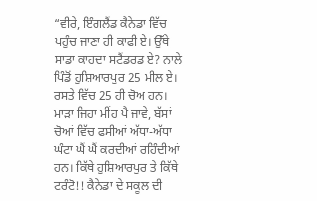“ਵੀਰੇ, ਇੰਗਲੈਂਡ ਕੈਨੇਡਾ ਵਿੱਚ ਪਹੁੰਚ ਜਾਣਾ ਹੀ ਕਾਫੀ ਏ। ਉੱਥੇ ਸਾਡਾ ਕਾਹਦਾ ਸਟੈਂਡਰਡ ਏ? ਨਾਲੇ ਪਿੰਡੋਂ ਹੁਸ਼ਿਆਰਪੁਰ 25 ਮੀਲ ਏ। ਰਸਤੇ ਵਿੱਚ 25 ਹੀ ਚੋਅ ਹਨ। ਮਾੜਾ ਜਿਹਾ ਮੀਂਹ ਪੈ ਜਾਵੇ, ਬੱਸਾਂ ਚੋਆਂ ਵਿੱਚ ਫਸੀਆਂ ਅੱਧਾ-ਅੱਧਾ ਘੰਟਾ ਘੈਂ ਘੈਂ ਕਰਦੀਆਂ ਰਹਿੰਦੀਆਂ ਹਨ। ਕਿੱਥੇ ਹੁਸ਼ਿਆਰਪੁਰ ਤੇ ਕਿੱਥੇ ਟਰੰਟੋ!! ਕੈਨੇਡਾ ਦੇ ਸਕੂਲ ਦੀ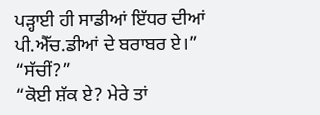ਪੜ੍ਹਾਈ ਹੀ ਸਾਡੀਆਂ ਇੱਧਰ ਦੀਆਂ ਪੀ.ਐੱਚ.ਡੀਆਂ ਦੇ ਬਰਾਬਰ ਏ।”
“ਸੱਚੀਂ?”
“ਕੋਈ ਸ਼ੱਕ ਏ? ਮੇਰੇ ਤਾਂ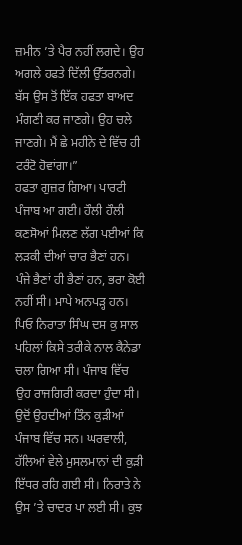ਜ਼ਮੀਨ ’ਤੇ ਪੈਰ ਨਹੀਂ ਲਗਦੇ। ਉਹ ਅਗਲੇ ਹਫਤੇ ਦਿੱਲੀ ਉੱਤਰਨਗੇ। ਬੱਸ ਉਸ ਤੋਂ ਇੱਕ ਹਫਤਾ ਬਾਅਦ ਮੰਗਣੀ ਕਰ ਜਾਣਗੇ। ਉਹ ਚਲੇ ਜਾਣਗੇ। ਮੈਂ ਛੇ ਮਹੀਨੇ ਦੇ ਵਿੱਚ ਹੀ ਟਰੰਟੋ ਹੋਵਾਂਗਾ।”
ਹਫਤਾ ਗੁਜ਼ਰ ਗਿਆ। ਪਾਰਟੀ ਪੰਜਾਬ ਆ ਗਈ। ਹੌਲੀ ਹੌਲੀ ਕਣਸੋਆਂ ਮਿਲਣ ਲੱਗ ਪਈਆਂ ਕਿ ਲੜਕੀ ਦੀਆਂ ਚਾਰ ਭੈਣਾਂ ਹਨ। ਪੰਜੇ ਭੈਣਾਂ ਹੀ ਭੈਣਾਂ ਹਨ, ਭਰਾ ਕੋਈ ਨਹੀਂ ਸੀ। ਮਾਪੇ ਅਨਪੜ੍ਹ ਹਨ। ਪਿਓ ਨਿਰਾਤਾ ਸਿੰਘ ਦਸ ਕੁ ਸਾਲ ਪਹਿਲਾਂ ਕਿਸੇ ਤਰੀਕੇ ਨਾਲ ਕੈਨੇਡਾ ਚਲਾ ਗਿਆ ਸੀ। ਪੰਜਾਬ ਵਿੱਚ ਉਹ ਰਾਜਗਿਰੀ ਕਰਦਾ ਹੁੰਦਾ ਸੀ। ਉਦੋਂ ਉਹਦੀਆਂ ਤਿੰਨ ਕੁੜੀਆਂ ਪੰਜਾਬ ਵਿੱਚ ਸਨ। ਘਰਵਾਲੀ, ਹੱਲਿਆਂ ਵੇਲੇ ਮੁਸਲਮਾਨਾਂ ਦੀ ਕੁੜੀ ਇੱਧਰ ਰਹਿ ਗਈ ਸੀ। ਨਿਰਾਤੇ ਨੇ ਉਸ ’ਤੇ ਚਾਦਰ ਪਾ ਲਈ ਸੀ। ਕੁਝ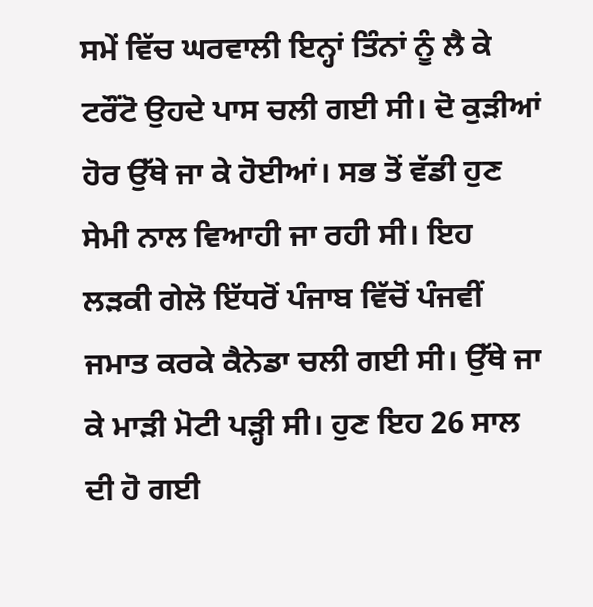ਸਮੇਂ ਵਿੱਚ ਘਰਵਾਲੀ ਇਨ੍ਹਾਂ ਤਿੰਨਾਂ ਨੂੰ ਲੈ ਕੇ ਟਰੌਂਟੋ ਉਹਦੇ ਪਾਸ ਚਲੀ ਗਈ ਸੀ। ਦੋ ਕੁੜੀਆਂ ਹੋਰ ਉੱਥੇ ਜਾ ਕੇ ਹੋਈਆਂ। ਸਭ ਤੋਂ ਵੱਡੀ ਹੁਣ ਸੇਮੀ ਨਾਲ ਵਿਆਹੀ ਜਾ ਰਹੀ ਸੀ। ਇਹ ਲੜਕੀ ਗੇਲੋ ਇੱਧਰੋਂ ਪੰਜਾਬ ਵਿੱਚੋਂ ਪੰਜਵੀਂ ਜਮਾਤ ਕਰਕੇ ਕੈਨੇਡਾ ਚਲੀ ਗਈ ਸੀ। ਉੱਥੇ ਜਾ ਕੇ ਮਾੜੀ ਮੋਟੀ ਪੜ੍ਹੀ ਸੀ। ਹੁਣ ਇਹ 26 ਸਾਲ ਦੀ ਹੋ ਗਈ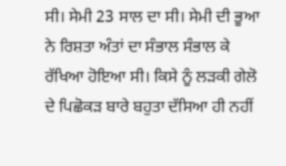ਸੀ। ਸੇਮੀ 23 ਸਾਲ ਦਾ ਸੀ। ਸੇਮੀ ਦੀ ਭੂਆ ਨੇ ਰਿਸ਼ਤਾ ਅੰਤਾਂ ਦਾ ਸੰਭਾਲ ਸੰਭਾਲ ਕੇ ਰੱਖਿਆ ਹੋਇਆ ਸੀ। ਕਿਸੇ ਨੂੰ ਲੜਕੀ ਗੇਲੋ ਦੇ ਪਿਛੋਕੜ ਬਾਰੇ ਬਹੁਤਾ ਦੱਸਿਆ ਹੀ ਨਹੀਂ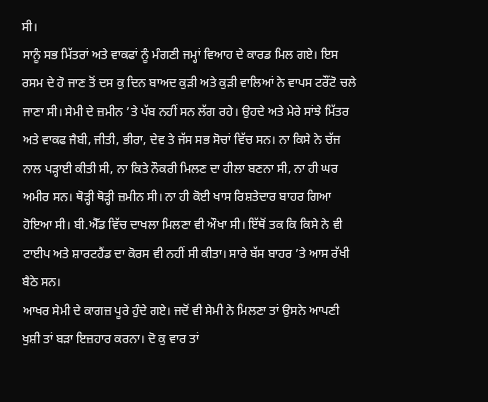ਸੀ।
ਸਾਨੂੰ ਸਭ ਮਿੱਤਰਾਂ ਅਤੇ ਵਾਕਫਾਂ ਨੂੰ ਮੰਗਣੀ ਜਮ੍ਹਾਂ ਵਿਆਹ ਦੇ ਕਾਰਡ ਮਿਲ ਗਏ। ਇਸ ਰਸਮ ਦੇ ਹੋ ਜਾਣ ਤੋਂ ਦਸ ਕੁ ਦਿਨ ਬਾਅਦ ਕੁੜੀ ਅਤੇ ਕੁੜੀ ਵਾਲਿਆਂ ਨੇ ਵਾਪਸ ਟਰੌਂਟੋ ਚਲੇ ਜਾਣਾ ਸੀ। ਸੇਮੀ ਦੇ ਜ਼ਮੀਨ ’ਤੇ ਪੱਬ ਨਹੀਂ ਸਨ ਲੱਗ ਰਹੇ। ਉਹਦੇ ਅਤੇ ਮੇਰੇ ਸਾਂਝੇ ਮਿੱਤਰ ਅਤੇ ਵਾਕਫ ਜੈਬੀ, ਜੀਤੀ, ਭੀਰਾ, ਦੇਵ ਤੇ ਜੱਸ ਸਭ ਸੋਚਾਂ ਵਿੱਚ ਸਨ। ਨਾ ਕਿਸੇ ਨੇ ਚੱਜ ਨਾਲ ਪੜ੍ਹਾਈ ਕੀਤੀ ਸੀ, ਨਾ ਕਿਤੇ ਨੌਕਰੀ ਮਿਲਣ ਦਾ ਹੀਲਾ ਬਣਨਾ ਸੀ, ਨਾ ਹੀ ਘਰ ਅਮੀਰ ਸਨ। ਥੋੜ੍ਹੀ ਥੋੜ੍ਹੀ ਜ਼ਮੀਨ ਸੀ। ਨਾ ਹੀ ਕੋਈ ਖਾਸ ਰਿਸ਼ਤੇਦਾਰ ਬਾਹਰ ਗਿਆ ਹੋਇਆ ਸੀ। ਬੀ.ਐੱਡ ਵਿੱਚ ਦਾਖਲਾ ਮਿਲਣਾ ਵੀ ਔਖਾ ਸੀ। ਇੱਥੋਂ ਤਕ ਕਿ ਕਿਸੇ ਨੇ ਵੀ ਟਾਈਪ ਅਤੇ ਸ਼ਾਰਟਹੈਂਡ ਦਾ ਕੋਰਸ ਵੀ ਨਹੀਂ ਸੀ ਕੀਤਾ। ਸਾਰੇ ਬੱਸ ਬਾਹਰ ’ਤੇ ਆਸ ਰੱਖੀ ਬੈਠੇ ਸਨ।
ਆਖਰ ਸੇਮੀ ਦੇ ਕਾਗਜ਼ ਪੂਰੇ ਹੁੰਦੇ ਗਏ। ਜਦੋਂ ਵੀ ਸੇਮੀ ਨੇ ਮਿਲਣਾ ਤਾਂ ਉਸਨੇ ਆਪਣੀ ਖੁਸ਼ੀ ਤਾਂ ਬੜਾ ਇਜ਼ਹਾਰ ਕਰਨਾ। ਦੋ ਕੁ ਵਾਰ ਤਾਂ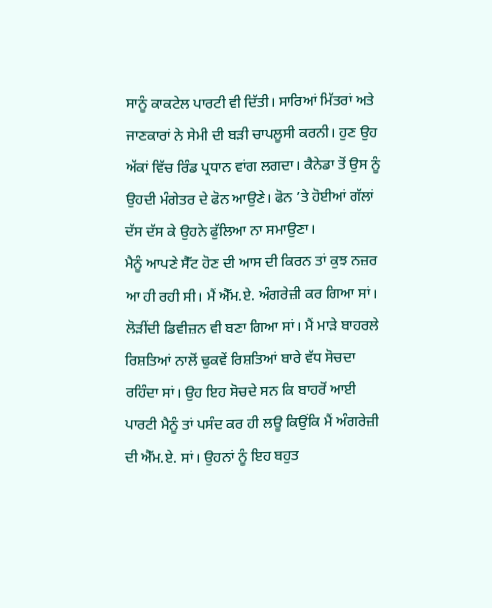ਸਾਨੂੰ ਕਾਕਟੇਲ ਪਾਰਟੀ ਵੀ ਦਿੱਤੀ। ਸਾਰਿਆਂ ਮਿੱਤਰਾਂ ਅਤੇ ਜਾਣਕਾਰਾਂ ਨੇ ਸੇਮੀ ਦੀ ਬੜੀ ਚਾਪਲੂਸੀ ਕਰਨੀ। ਹੁਣ ਉਹ ਅੱਕਾਂ ਵਿੱਚ ਰਿੰਡ ਪ੍ਰਧਾਨ ਵਾਂਗ ਲਗਦਾ। ਕੈਨੇਡਾ ਤੋਂ ਉਸ ਨੂੰ ਉਹਦੀ ਮੰਗੇਤਰ ਦੇ ਫੋਨ ਆਉਣੇ। ਫੋਨ ’ਤੇ ਹੋਈਆਂ ਗੱਲਾਂ ਦੱਸ ਦੱਸ ਕੇ ਉਹਨੇ ਫੁੱਲਿਆ ਨਾ ਸਮਾਉਣਾ।
ਮੈਨੂੰ ਆਪਣੇ ਸੈੱਟ ਹੋਣ ਦੀ ਆਸ ਦੀ ਕਿਰਨ ਤਾਂ ਕੁਝ ਨਜ਼ਰ ਆ ਹੀ ਰਹੀ ਸੀ। ਮੈਂ ਐੱਮ.ਏ. ਅੰਗਰੇਜ਼ੀ ਕਰ ਗਿਆ ਸਾਂ। ਲੋੜੀਂਦੀ ਡਿਵੀਜ਼ਨ ਵੀ ਬਣਾ ਗਿਆ ਸਾਂ। ਮੈਂ ਮਾੜੇ ਬਾਹਰਲੇ ਰਿਸ਼ਤਿਆਂ ਨਾਲੋਂ ਢੁਕਵੇਂ ਰਿਸ਼ਤਿਆਂ ਬਾਰੇ ਵੱਧ ਸੋਚਦਾ ਰਹਿੰਦਾ ਸਾਂ। ਉਹ ਇਹ ਸੋਚਦੇ ਸਨ ਕਿ ਬਾਹਰੋਂ ਆਈ ਪਾਰਟੀ ਮੈਨੂੰ ਤਾਂ ਪਸੰਦ ਕਰ ਹੀ ਲਊ ਕਿਉਂਕਿ ਮੈਂ ਅੰਗਰੇਜ਼ੀ ਦੀ ਐੱਮ.ਏ. ਸਾਂ। ਉਹਨਾਂ ਨੂੰ ਇਹ ਬਹੁਤ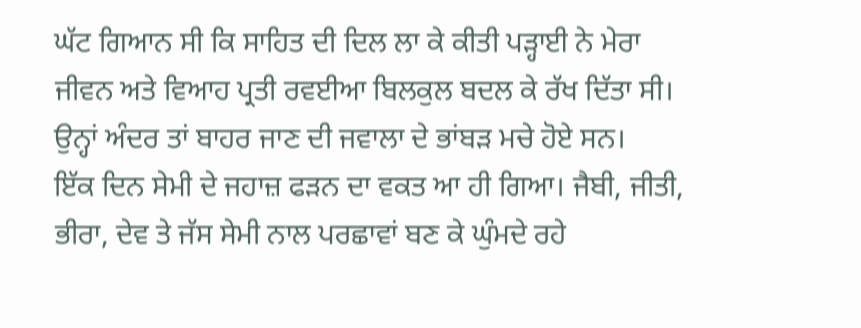ਘੱਟ ਗਿਆਨ ਸੀ ਕਿ ਸਾਹਿਤ ਦੀ ਦਿਲ ਲਾ ਕੇ ਕੀਤੀ ਪੜ੍ਹਾਈ ਨੇ ਮੇਰਾ ਜੀਵਨ ਅਤੇ ਵਿਆਹ ਪ੍ਰਤੀ ਰਵਈਆ ਬਿਲਕੁਲ ਬਦਲ ਕੇ ਰੱਖ ਦਿੱਤਾ ਸੀ। ਉਨ੍ਹਾਂ ਅੰਦਰ ਤਾਂ ਬਾਹਰ ਜਾਣ ਦੀ ਜਵਾਲਾ ਦੇ ਭਾਂਬੜ ਮਚੇ ਹੋਏ ਸਨ।
ਇੱਕ ਦਿਨ ਸੇਮੀ ਦੇ ਜਹਾਜ਼ ਫੜਨ ਦਾ ਵਕਤ ਆ ਹੀ ਗਿਆ। ਜੈਬੀ, ਜੀਤੀ, ਭੀਰਾ, ਦੇਵ ਤੇ ਜੱਸ ਸੇਮੀ ਨਾਲ ਪਰਛਾਵਾਂ ਬਣ ਕੇ ਘੁੰਮਦੇ ਰਹੇ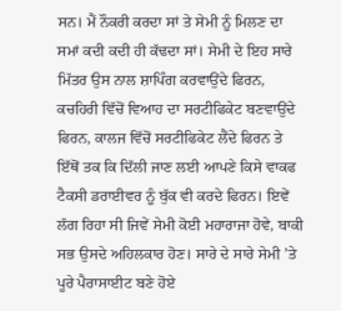ਸਨ। ਮੈਂ ਨੌਕਰੀ ਕਰਦਾ ਸਾਂ ਤੇ ਸੇਮੀ ਨੂੰ ਮਿਲਣ ਦਾ ਸਮਾਂ ਕਦੀ ਕਦੀ ਹੀ ਕੱਢਦਾ ਸਾਂ। ਸੇਮੀ ਦੇ ਇਹ ਸਾਰੇ ਮਿੱਤਰ ਉਸ ਨਾਲ ਸ਼ਾਪਿੰਗ ਕਰਵਾਉਂਦੇ ਫਿਰਨ, ਕਚਹਿਰੀ ਵਿੱਚੋਂ ਵਿਆਹ ਦਾ ਸਰਟੀਫਿਕੇਟ ਬਣਵਾਉਂਦੇ ਫਿਰਨ, ਕਾਲਜ ਵਿੱਚੋਂ ਸਰਟੀਫਿਕੇਟ ਲੈਂਦੇ ਫਿਰਨ ਤੇ ਇੱਥੋਂ ਤਕ ਕਿ ਦਿੱਲੀ ਜਾਣ ਲਈ ਆਪਣੇ ਕਿਸੇ ਵਾਕਫ ਟੈਕਸੀ ਡਰਾਈਵਰ ਨੂੰ ਬੁੱਕ ਵੀ ਕਰਦੇ ਫਿਰਨ। ਇਵੇਂ ਲੱਗ ਰਿਹਾ ਸੀ ਜਿਵੇਂ ਸੇਮੀ ਕੋਈ ਮਹਾਰਾਜਾ ਹੋਵੇ, ਬਾਕੀ ਸਭ ਉਸਦੇ ਅਹਿਲਕਾਰ ਹੋਣ। ਸਾਰੇ ਦੇ ਸਾਰੇ ਸੇਮੀ ’ਤੇ ਪੂਰੇ ਪੈਰਾਸਾਈਟ ਬਣੇ ਹੋਏ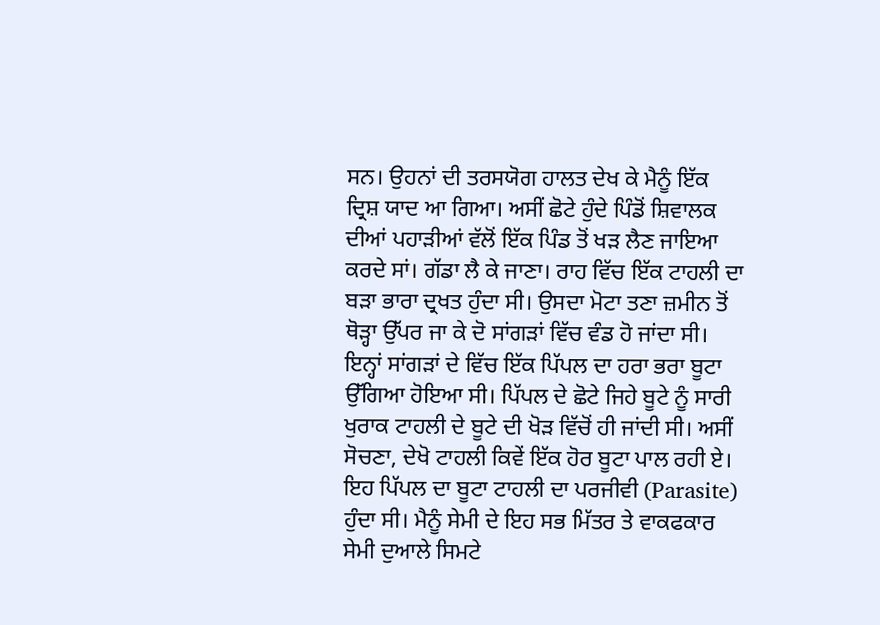ਸਨ। ਉਹਨਾਂ ਦੀ ਤਰਸਯੋਗ ਹਾਲਤ ਦੇਖ ਕੇ ਮੈਨੂੰ ਇੱਕ ਦ੍ਰਿਸ਼ ਯਾਦ ਆ ਗਿਆ। ਅਸੀਂ ਛੋਟੇ ਹੁੰਦੇ ਪਿੰਡੋਂ ਸ਼ਿਵਾਲਕ ਦੀਆਂ ਪਹਾੜੀਆਂ ਵੱਲੋਂ ਇੱਕ ਪਿੰਡ ਤੋਂ ਖੜ ਲੈਣ ਜਾਇਆ ਕਰਦੇ ਸਾਂ। ਗੱਡਾ ਲੈ ਕੇ ਜਾਣਾ। ਰਾਹ ਵਿੱਚ ਇੱਕ ਟਾਹਲੀ ਦਾ ਬੜਾ ਭਾਰਾ ਦ੍ਰਖਤ ਹੁੰਦਾ ਸੀ। ਉਸਦਾ ਮੋਟਾ ਤਣਾ ਜ਼ਮੀਨ ਤੋਂ ਥੋੜ੍ਹਾ ਉੱਪਰ ਜਾ ਕੇ ਦੋ ਸਾਂਗੜਾਂ ਵਿੱਚ ਵੰਡ ਹੋ ਜਾਂਦਾ ਸੀ। ਇਨ੍ਹਾਂ ਸਾਂਗੜਾਂ ਦੇ ਵਿੱਚ ਇੱਕ ਪਿੱਪਲ ਦਾ ਹਰਾ ਭਰਾ ਬੂਟਾ ਉੱਗਿਆ ਹੋਇਆ ਸੀ। ਪਿੱਪਲ ਦੇ ਛੋਟੇ ਜਿਹੇ ਬੂਟੇ ਨੂੰ ਸਾਰੀ ਖੁਰਾਕ ਟਾਹਲੀ ਦੇ ਬੂਟੇ ਦੀ ਖੋੜ ਵਿੱਚੋਂ ਹੀ ਜਾਂਦੀ ਸੀ। ਅਸੀਂ ਸੋਚਣਾ, ਦੇਖੋ ਟਾਹਲੀ ਕਿਵੇਂ ਇੱਕ ਹੋਰ ਬੂਟਾ ਪਾਲ ਰਹੀ ਏ। ਇਹ ਪਿੱਪਲ ਦਾ ਬੂਟਾ ਟਾਹਲੀ ਦਾ ਪਰਜੀਵੀ (Parasite) ਹੁੰਦਾ ਸੀ। ਮੈਨੂੰ ਸੇਮੀ ਦੇ ਇਹ ਸਭ ਮਿੱਤਰ ਤੇ ਵਾਕਫਕਾਰ ਸੇਮੀ ਦੁਆਲੇ ਸਿਮਟੇ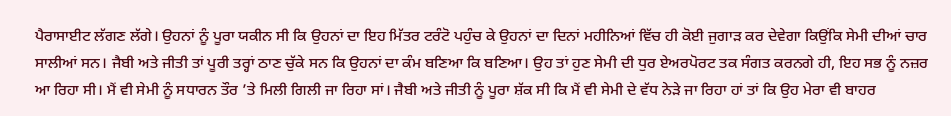ਪੈਰਾਸਾਈਟ ਲੱਗਣ ਲੱਗੇ। ਉਹਨਾਂ ਨੂੰ ਪੂਰਾ ਯਕੀਨ ਸੀ ਕਿ ਉਹਨਾਂ ਦਾ ਇਹ ਮਿੱਤਰ ਟਰੰਟੋ ਪਹੁੰਚ ਕੇ ਉਹਨਾਂ ਦਾ ਦਿਨਾਂ ਮਹੀਨਿਆਂ ਵਿੱਚ ਹੀ ਕੋਈ ਜੁਗਾੜ ਕਰ ਦੇਵੇਗਾ ਕਿਉਂਕਿ ਸੇਮੀ ਦੀਆਂ ਚਾਰ ਸਾਲੀਆਂ ਸਨ। ਜੈਬੀ ਅਤੇ ਜੀਤੀ ਤਾਂ ਪੂਰੀ ਤਰ੍ਹਾਂ ਠਾਣ ਚੁੱਕੇ ਸਨ ਕਿ ਉਹਨਾਂ ਦਾ ਕੰਮ ਬਣਿਆ ਕਿ ਬਣਿਆ। ਉਹ ਤਾਂ ਹੁਣ ਸੇਮੀ ਦੀ ਧੁਰ ਏਅਰਪੋਰਟ ਤਕ ਸੰਗਤ ਕਰਨਗੇ ਹੀ, ਇਹ ਸਭ ਨੂੰ ਨਜ਼ਰ ਆ ਰਿਹਾ ਸੀ। ਮੈਂ ਵੀ ਸੇਮੀ ਨੂੰ ਸਧਾਰਨ ਤੌਰ ’ਤੇ ਮਿਲੀ ਗਿਲੀ ਜਾ ਰਿਹਾ ਸਾਂ। ਜੈਬੀ ਅਤੇ ਜੀਤੀ ਨੂੰ ਪੂਰਾ ਸ਼ੱਕ ਸੀ ਕਿ ਮੈਂ ਵੀ ਸੇਮੀ ਦੇ ਵੱਧ ਨੇੜੇ ਜਾ ਰਿਹਾ ਹਾਂ ਤਾਂ ਕਿ ਉਹ ਮੇਰਾ ਵੀ ਬਾਹਰ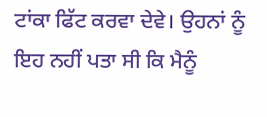ਟਾਂਕਾ ਫਿੱਟ ਕਰਵਾ ਦੇਵੇ। ਉਹਨਾਂ ਨੂੰ ਇਹ ਨਹੀਂ ਪਤਾ ਸੀ ਕਿ ਮੈਨੂੰ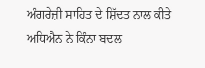ਅੰਗਰੇਜ਼ੀ ਸਾਹਿਤ ਦੇ ਸ਼ਿੱਦਤ ਨਾਲ ਕੀਤੇ ਅਧਿਐਨ ਨੇ ਕਿੰਨਾ ਬਦਲ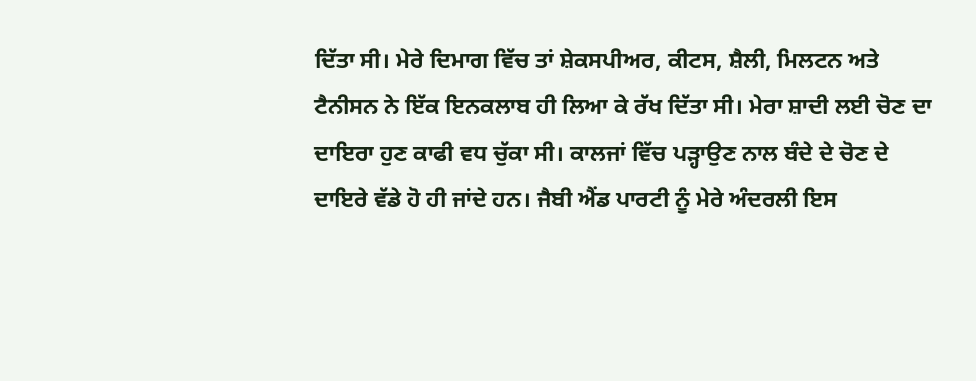ਦਿੱਤਾ ਸੀ। ਮੇਰੇ ਦਿਮਾਗ ਵਿੱਚ ਤਾਂ ਸ਼ੇਕਸਪੀਅਰ, ਕੀਟਸ, ਸ਼ੈਲੀ, ਮਿਲਟਨ ਅਤੇ ਟੈਨੀਸਨ ਨੇ ਇੱਕ ਇਨਕਲਾਬ ਹੀ ਲਿਆ ਕੇ ਰੱਖ ਦਿੱਤਾ ਸੀ। ਮੇਰਾ ਸ਼ਾਦੀ ਲਈ ਚੋਣ ਦਾ ਦਾਇਰਾ ਹੁਣ ਕਾਫੀ ਵਧ ਚੁੱਕਾ ਸੀ। ਕਾਲਜਾਂ ਵਿੱਚ ਪੜ੍ਹਾਉਣ ਨਾਲ ਬੰਦੇ ਦੇ ਚੋਣ ਦੇ ਦਾਇਰੇ ਵੱਡੇ ਹੋ ਹੀ ਜਾਂਦੇ ਹਨ। ਜੈਬੀ ਐਂਡ ਪਾਰਟੀ ਨੂੰ ਮੇਰੇ ਅੰਦਰਲੀ ਇਸ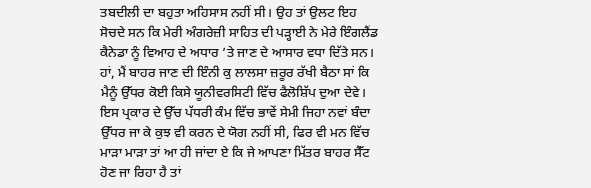ਤਬਦੀਲੀ ਦਾ ਬਹੁਤਾ ਅਹਿਸਾਸ ਨਹੀਂ ਸੀ। ਉਹ ਤਾਂ ਉਲਟ ਇਹ ਸੋਚਦੇ ਸਨ ਕਿ ਮੇਰੀ ਅੰਗਰੇਜ਼ੀ ਸਾਹਿਤ ਦੀ ਪੜ੍ਹਾਈ ਨੇ ਮੇਰੇ ਇੰਗਲੈਂਡ ਕੈਨੇਡਾ ਨੂੰ ਵਿਆਹ ਦੇ ਅਧਾਰ ’ਤੇ ਜਾਣ ਦੇ ਆਸਾਰ ਵਧਾ ਦਿੱਤੇ ਸਨ। ਹਾਂ, ਮੈਂ ਬਾਹਰ ਜਾਣ ਦੀ ਇੰਨੀ ਕੁ ਲਾਲਸਾ ਜ਼ਰੂਰ ਰੱਖੀ ਬੈਠਾ ਸਾਂ ਕਿ ਮੈਨੂੰ ਉੱਧਰ ਕੋਈ ਕਿਸੇ ਯੂਨੀਵਰਸਿਟੀ ਵਿੱਚ ਫੈਲੋਸ਼ਿੱਪ ਦੁਆ ਦੇਵੇ। ਇਸ ਪ੍ਰਕਾਰ ਦੇ ਉੱਚ ਪੱਧਰੀ ਕੰਮ ਵਿੱਚ ਭਾਵੇਂ ਸੇਮੀ ਜਿਹਾ ਨਵਾਂ ਬੰਦਾ ਉੱਧਰ ਜਾ ਕੇ ਕੁਝ ਵੀ ਕਰਨ ਦੇ ਯੋਗ ਨਹੀਂ ਸੀ, ਫਿਰ ਵੀ ਮਨ ਵਿੱਚ ਮਾੜਾ ਮਾੜਾ ਤਾਂ ਆ ਹੀ ਜਾਂਦਾ ਏ ਕਿ ਜੇ ਆਪਣਾ ਮਿੱਤਰ ਬਾਹਰ ਸੈੱਟ ਹੋਣ ਜਾ ਰਿਹਾ ਹੈ ਤਾਂ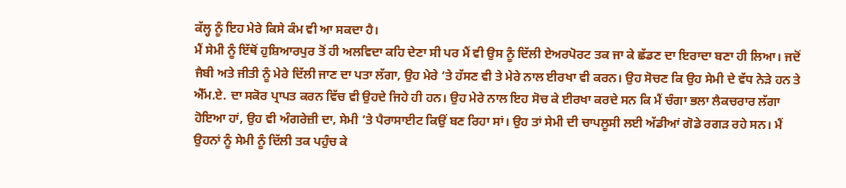ਕੱਲ੍ਹ ਨੂੰ ਇਹ ਮੇਰੇ ਕਿਸੇ ਕੰਮ ਵੀ ਆ ਸਕਦਾ ਹੈ।
ਮੈਂ ਸੇਮੀ ਨੂੰ ਇੱਥੋਂ ਹੁਸ਼ਿਆਰਪੁਰ ਤੋਂ ਹੀ ਅਲਵਿਦਾ ਕਹਿ ਦੇਣਾ ਸੀ ਪਰ ਮੈਂ ਵੀ ਉਸ ਨੂੰ ਦਿੱਲੀ ਏਅਰਪੋਰਟ ਤਕ ਜਾ ਕੇ ਛੱਡਣ ਦਾ ਇਰਾਦਾ ਬਣਾ ਹੀ ਲਿਆ। ਜਦੋਂ ਜੈਬੀ ਅਤੇ ਜੀਤੀ ਨੂੰ ਮੇਰੇ ਦਿੱਲੀ ਜਾਣ ਦਾ ਪਤਾ ਲੱਗਾ, ਉਹ ਮੇਰੇ ’ਤੇ ਹੱਸਣ ਵੀ ਤੇ ਮੇਰੇ ਨਾਲ ਈਰਖਾ ਵੀ ਕਰਨ। ਉਹ ਸੋਚਣ ਕਿ ਉਹ ਸੇਮੀ ਦੇ ਵੱਧ ਨੇੜੇ ਹਨ ਤੇ ਐੱਮ.ਏ. ਦਾ ਸਕੋਰ ਪ੍ਰਾਪਤ ਕਰਨ ਵਿੱਚ ਵੀ ਉਹਦੇ ਜਿਹੇ ਹੀ ਹਨ। ਉਹ ਮੇਰੇ ਨਾਲ ਇਹ ਸੋਚ ਕੇ ਈਰਖਾ ਕਰਦੇ ਸਨ ਕਿ ਮੈਂ ਚੰਗਾ ਭਲਾ ਲੈਕਚਰਾਰ ਲੱਗਾ ਹੋਇਆ ਹਾਂ, ਉਹ ਵੀ ਅੰਗਰੇਜ਼ੀ ਦਾ, ਸੇਮੀ ’ਤੇ ਪੈਰਾਸਾਈਟ ਕਿਉਂ ਬਣ ਰਿਹਾ ਸਾਂ। ਉਹ ਤਾਂ ਸੇਮੀ ਦੀ ਚਾਪਲੂਸੀ ਲਈ ਅੱਡੀਆਂ ਗੋਡੇ ਰਗੜ ਰਹੇ ਸਨ। ਮੈਂ ਉਹਨਾਂ ਨੂੰ ਸੇਮੀ ਨੂੰ ਦਿੱਲੀ ਤਕ ਪਹੁੰਚ ਕੇ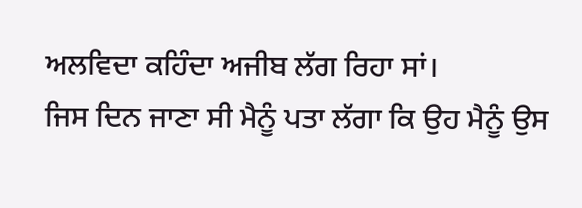ਅਲਵਿਦਾ ਕਹਿੰਦਾ ਅਜੀਬ ਲੱਗ ਰਿਹਾ ਸਾਂ।
ਜਿਸ ਦਿਨ ਜਾਣਾ ਸੀ ਮੈਨੂੰ ਪਤਾ ਲੱਗਾ ਕਿ ਉਹ ਮੈਨੂੰ ਉਸ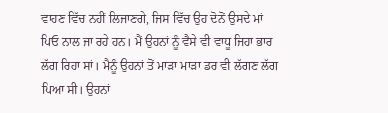ਵਾਹਣ ਵਿੱਚ ਨਹੀਂ ਲਿਜਾਣਗੇ, ਜਿਸ ਵਿੱਚ ਉਹ ਦੋਨੋਂ ਉਸਦੇ ਮਾਂ ਪਿਓ ਨਾਲ ਜਾ ਰਹੇ ਹਨ। ਮੈਂ ਉਹਨਾਂ ਨੂੰ ਵੈਸੇ ਵੀ ਵਾਧੂ ਜਿਹਾ ਭਾਰ ਲੱਗ ਰਿਹਾ ਸਾਂ। ਮੈਨੂੰ ਉਹਨਾਂ ਤੋਂ ਮਾੜਾ ਮਾੜਾ ਡਰ ਵੀ ਲੱਗਣ ਲੱਗ ਪਿਆ ਸੀ। ਉਹਨਾਂ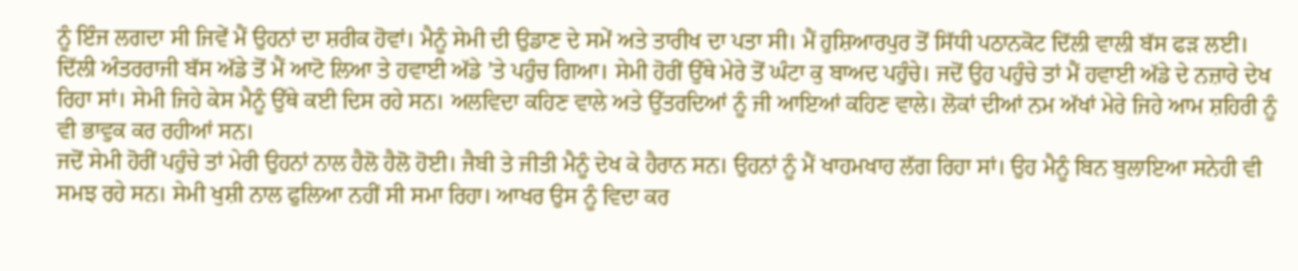ਨੂੰ ਇੰਜ ਲਗਦਾ ਸੀ ਜਿਵੇਂ ਮੈਂ ਉਹਨਾਂ ਦਾ ਸ਼ਰੀਕ ਹੋਵਾਂ। ਮੈਨੂੰ ਸੇਮੀ ਦੀ ਉਡਾਣ ਦੇ ਸਮੇਂ ਅਤੇ ਤਾਰੀਖ ਦਾ ਪਤਾ ਸੀ। ਮੈਂ ਹੁਸ਼ਿਆਰਪੁਰ ਤੋਂ ਸਿੱਧੀ ਪਠਾਨਕੋਟ ਦਿੱਲੀ ਵਾਲੀ ਬੱਸ ਫੜ ਲਈ। ਦਿੱਲੀ ਅੰਤਰਰਾਜੀ ਬੱਸ ਅੱਡੇ ਤੋਂ ਮੈਂ ਆਟੋ ਲਿਆ ਤੇ ਹਵਾਈ ਅੱਡੇ ’ਤੇ ਪਹੁੰਚ ਗਿਆ। ਸੇਮੀ ਹੋਰੀਂ ਉੱਥੇ ਮੇਰੇ ਤੋਂ ਘੰਟਾ ਕੁ ਬਾਅਦ ਪਹੁੰਚੇ। ਜਦੋਂ ਉਹ ਪਹੁੰਚੇ ਤਾਂ ਮੈਂ ਹਵਾਈ ਅੱਡੇ ਦੇ ਨਜ਼ਾਰੇ ਦੇਖ ਰਿਹਾ ਸਾਂ। ਸੇਮੀ ਜਿਹੇ ਕੇਸ ਮੈਨੂੰ ਉੱਥੇ ਕਈ ਦਿਸ ਰਹੇ ਸਨ। ਅਲਵਿਦਾ ਕਹਿਣ ਵਾਲੇ ਅਤੇ ਉੱਤਰਦਿਆਂ ਨੂੰ ਜੀ ਆਇਆਂ ਕਹਿਣ ਵਾਲੇ। ਲੋਕਾਂ ਦੀਆਂ ਨਮ ਅੱਖਾਂ ਮੇਰੇ ਜਿਹੇ ਆਮ ਸ਼ਹਿਰੀ ਨੂੰ ਵੀ ਭਾਵੁਕ ਕਰ ਰਹੀਆਂ ਸਨ।
ਜਦੋਂ ਸੇਮੀ ਹੋਰੀਂ ਪਹੁੰਚੇ ਤਾਂ ਮੇਰੀ ਉਹਨਾਂ ਨਾਲ ਹੈਲੋ ਹੈਲੋ ਹੋਈ। ਜੈਬੀ ਤੇ ਜੀਤੀ ਮੈਨੂੰ ਦੇਖ ਕੇ ਹੈਰਾਨ ਸਨ। ਉਹਨਾਂ ਨੂੰ ਮੈਂ ਖਾਹਮਖਾਹ ਲੱਗ ਰਿਹਾ ਸਾਂ। ਉਹ ਮੈਨੂੰ ਬਿਨ ਬੁਲਾਇਆ ਸਨੇਹੀ ਵੀ ਸਮਝ ਰਹੇ ਸਨ। ਸੇਮੀ ਖੁਸ਼ੀ ਨਾਲ ਫੁਲਿਆ ਨਹੀਂ ਸੀ ਸਮਾ ਰਿਹਾ। ਆਖਰ ਉਸ ਨੂੰ ਵਿਦਾ ਕਰ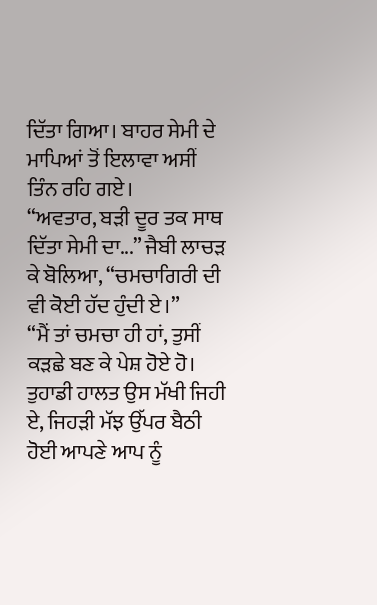ਦਿੱਤਾ ਗਿਆ। ਬਾਹਰ ਸੇਮੀ ਦੇ ਮਾਪਿਆਂ ਤੋਂ ਇਲਾਵਾ ਅਸੀਂ ਤਿੰਨ ਰਹਿ ਗਏ।
“ਅਵਤਾਰ, ਬੜੀ ਦੂਰ ਤਕ ਸਾਥ ਦਿੱਤਾ ਸੇਮੀ ਦਾ...” ਜੈਬੀ ਲਾਚੜ ਕੇ ਬੋਲਿਆ, “ਚਮਚਾਗਿਰੀ ਦੀ ਵੀ ਕੋਈ ਹੱਦ ਹੁੰਦੀ ਏ।”
“ਮੈਂ ਤਾਂ ਚਮਚਾ ਹੀ ਹਾਂ, ਤੁਸੀਂ ਕੜਛੇ ਬਣ ਕੇ ਪੇਸ਼ ਹੋਏ ਹੋ। ਤੁਹਾਡੀ ਹਾਲਤ ਉਸ ਮੱਖੀ ਜਿਹੀ ਏ, ਜਿਹੜੀ ਮੱਝ ਉੱਪਰ ਬੈਠੀ ਹੋਈ ਆਪਣੇ ਆਪ ਨੂੰ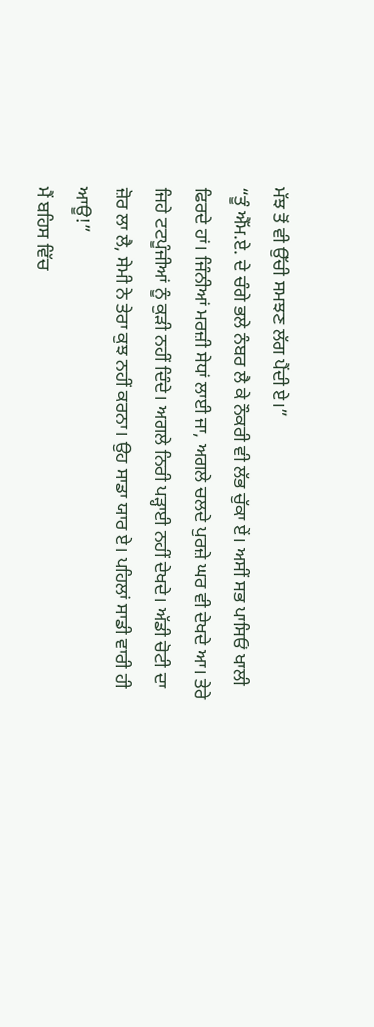ਮੱਝ ਤੋਂ ਵੀ ਉੱਚੀ ਸਮਝਣ ਲੱਗ ਪੈਂਦੀ ਏ।”
“ਤੂੰ ਐੱਮ.ਏ. ਦੇ ਚੰਗੇ ਭਲੇ ਨੰਬਰ ਲੈ ਕੇ ਨੌਕਰੀ ਵੀ ਲੱਭ ਚੁੱਕਾ ਏਂ। ਅਸੀਂ ਸਭ ਪਾਸਿਓਂ ਖਾਲੀ ਫਿਰਦੇ ਹਾਂ। ਜਿੰਨੀਆਂ ਮਰਜ਼ੀ ਸੇਧਾਂ ਲਾਈ ਜਾ, ਅਗਲੇ ਚਲਦੇ ਪੁਰਜ਼ੇ ਘਰ ਵੀ ਦੇਖਦੇ ਆ। ਤੇਰੇ ਜਿਹੇ ਟਟਪੂੰਜੀਆਂ ਨੂੰ ਕੁੜੀ ਨਹੀਂ ਦਿੰਦੇ। ਅਗਲੇ ਨਿਰੀ ਪੜ੍ਹਾਈ ਨਹੀਂ ਦੇਖਦੇ। ਅੱਡੀ ਚੋਟੀ ਦਾ ਜ਼ੋਰ ਲਾ ਲੈ, ਸੇਮੀ ਨੇ ਤੇਰਾ ਕੁਝ ਨਹੀਂ ਕਰਨਾ। ਉਹ ਸਾਡਾ ਯਾਰ ਏ। ਪਹਿਲਾਂ ਸਾਡੀ ਵਾਰੀ ਹੀ ਆਊ!”
ਮੈਂ ਬਹਿਸ ਵਿੱਚ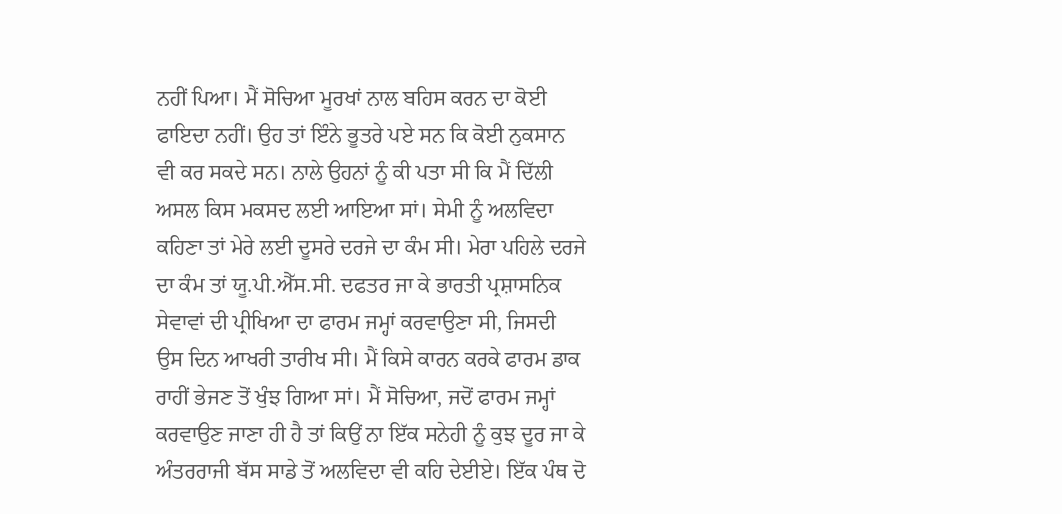ਨਹੀਂ ਪਿਆ। ਮੈਂ ਸੋਚਿਆ ਮੂਰਖਾਂ ਨਾਲ ਬਹਿਸ ਕਰਨ ਦਾ ਕੋਈ ਫਾਇਦਾ ਨਹੀਂ। ਉਹ ਤਾਂ ਇੰਨੇ ਭੂਤਰੇ ਪਏ ਸਨ ਕਿ ਕੋਈ ਨੁਕਸਾਨ ਵੀ ਕਰ ਸਕਦੇ ਸਨ। ਨਾਲੇ ਉਹਨਾਂ ਨੂੰ ਕੀ ਪਤਾ ਸੀ ਕਿ ਮੈਂ ਦਿੱਲੀ ਅਸਲ ਕਿਸ ਮਕਸਦ ਲਈ ਆਇਆ ਸਾਂ। ਸੇਮੀ ਨੂੰ ਅਲਵਿਦਾ ਕਹਿਣਾ ਤਾਂ ਮੇਰੇ ਲਈ ਦੂਸਰੇ ਦਰਜੇ ਦਾ ਕੰਮ ਸੀ। ਮੇਰਾ ਪਹਿਲੇ ਦਰਜੇ ਦਾ ਕੰਮ ਤਾਂ ਯੂ.ਪੀ.ਐੱਸ.ਸੀ. ਦਫਤਰ ਜਾ ਕੇ ਭਾਰਤੀ ਪ੍ਰਸ਼ਾਸਨਿਕ ਸੇਵਾਵਾਂ ਦੀ ਪ੍ਰੀਖਿਆ ਦਾ ਫਾਰਮ ਜਮ੍ਹਾਂ ਕਰਵਾਉਣਾ ਸੀ, ਜਿਸਦੀ ਉਸ ਦਿਨ ਆਖਰੀ ਤਾਰੀਖ ਸੀ। ਮੈਂ ਕਿਸੇ ਕਾਰਨ ਕਰਕੇ ਫਾਰਮ ਡਾਕ ਰਾਹੀਂ ਭੇਜਣ ਤੋਂ ਖੁੰਝ ਗਿਆ ਸਾਂ। ਮੈਂ ਸੋਚਿਆ, ਜਦੋਂ ਫਾਰਮ ਜਮ੍ਹਾਂ ਕਰਵਾਉਣ ਜਾਣਾ ਹੀ ਹੈ ਤਾਂ ਕਿਉਂ ਨਾ ਇੱਕ ਸਨੇਹੀ ਨੂੰ ਕੁਝ ਦੂਰ ਜਾ ਕੇ ਅੰਤਰਰਾਜੀ ਬੱਸ ਸਾਡੇ ਤੋਂ ਅਲਵਿਦਾ ਵੀ ਕਹਿ ਦੇਈਏ। ਇੱਕ ਪੰਥ ਦੋ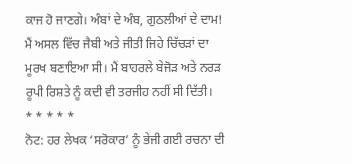ਕਾਜ ਹੋ ਜਾਣਗੇ। ਅੰਬਾਂ ਦੇ ਅੰਬ, ਗੁਠਲੀਆਂ ਦੇ ਦਾਮ!
ਮੈਂ ਅਸਲ ਵਿੱਚ ਜੈਬੀ ਅਤੇ ਜੀਤੀ ਜਿਹੇ ਚਿੱਚੜਾਂ ਦਾ ਮੂਰਖ ਬਣਾਇਆ ਸੀ। ਮੈਂ ਬਾਹਰਲੇ ਬੇਜੋੜ ਅਤੇ ਨਰੜ ਰੂਪੀ ਰਿਸ਼ਤੇ ਨੂੰ ਕਦੀ ਵੀ ਤਰਜੀਹ ਨਹੀਂ ਸੀ ਦਿੱਤੀ।
* * * * *
ਨੋਟ: ਹਰ ਲੇਖਕ ‘ਸਰੋਕਾਰ’ ਨੂੰ ਭੇਜੀ ਗਈ ਰਚਨਾ ਦੀ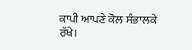ਕਾਪੀ ਆਪਣੇ ਕੋਲ ਸੰਭਾਲਕੇ ਰੱਖੇ।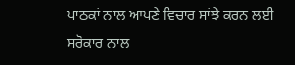ਪਾਠਕਾਂ ਨਾਲ ਆਪਣੇ ਵਿਚਾਰ ਸਾਂਝੇ ਕਰਨ ਲਈ ਸਰੋਕਾਰ ਨਾਲ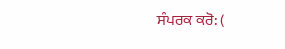ਸੰਪਰਕ ਕਰੋ: (